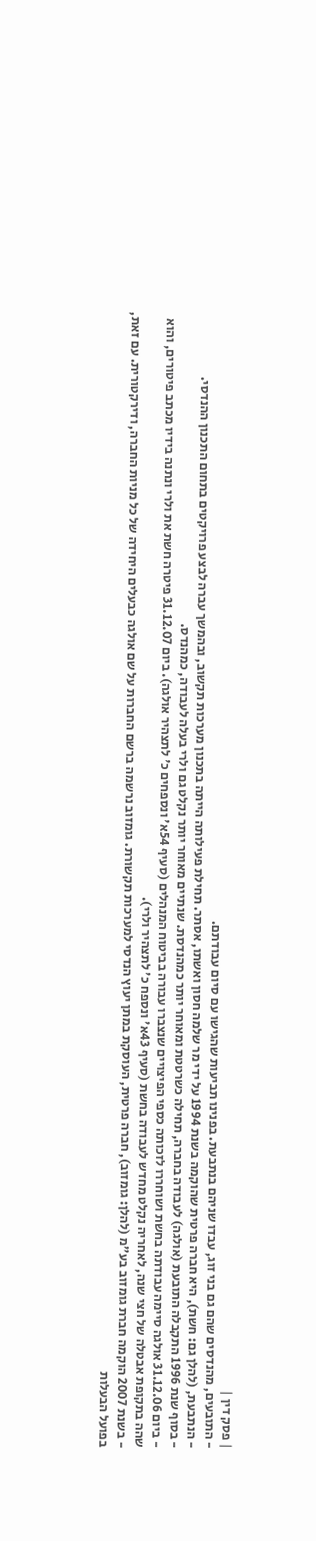| פסק דין |
- התובעים, מהנדסים שהם גם בני זוג, עבדו שניהם בנתבעת. בפנינו תביעות שהגישו עם סיום עבודתם.
- הנתבעת, (להלן גם: חשת), היא חברה פרטית שהוקמה בשנת 1994 על ידי מר שלמה חסון ואשתו, אסתר. תחילת פעילותה הייתה בתכנון מערכות תקשוב, ובהמשך עברה לבצע פרויקטים בתחום התכנון ההנדסי.
- בסוף שנת 1996 התקבלה התובעת (אולגה) לעבודה בחברה, תחילה כשרטטת ומאוחר יותר כמהנדסת. שנתיים מאוחר יותר נקלט גם ולרי בעלה לעבודה, כמהנדס.
- ביום 31.12.06 אולגה סיימה עבודתה בחשת ושוחררו לזכותה כספי הפיצויים שנצברו עבורה בביטוח המנהלים (סעיף 54א' ונספחים כ' לתצהיר אולגה). ביום 31.12.07 פיטרה חשת את ולרי ונתנה בידיו מכתב פיטורים, והוא שהה בתקופת אבטלה של חצי שנה, לאחריה נקלט מחדש לעבודה בחשת (סעיף 43א' ונספח כ' לתצהיר ולרי).
- בשנת 2007 הוקמה חברת גומזוב בע"מ (להלן: גומזוב), חברה פרטית, העוסקת במתן יעוץ הנדסי למערכות תקשורת. גומזוב נרשמה ברשם החברות על שם אולגה כבעלים היחידה של כל מניות החברה, ודירקטורית. עם זאת, בפועל הבעלות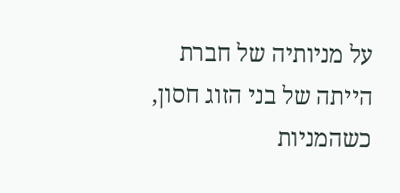על מניותיה של חברת הייתה של בני הזוג חסון, כשהמניות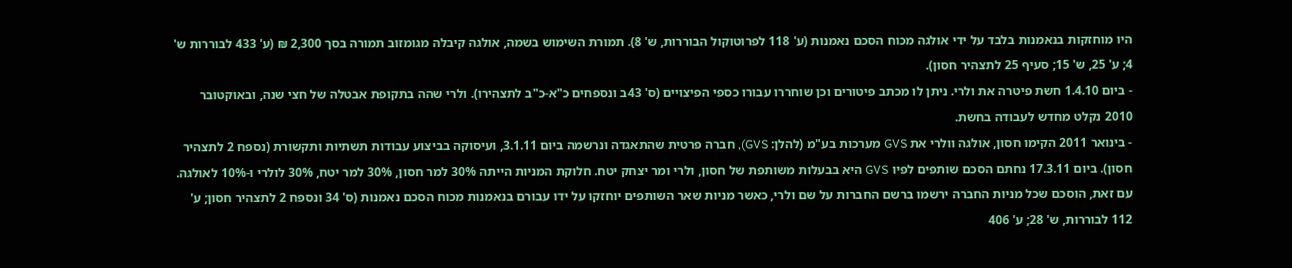היו מוחזקות בנאמנות בלבד על ידי אולגה מכוח הסכם נאמנות (ע' 118 לפרוטוקול הבוררות, ש' 8). תמורת השימוש בשמה, אולגה קיבלה מגומזוב תמורה בסך 2,300 ₪ (ע' 433 לבוררות ש' 4; ע' 25, ש' 15; סעיף 25 לתצהיר חסון).
- ביום 1.4.10 חשת פיטרה את ולרי. ניתן לו מכתב פיטורים וכן שוחררו עבורו כספי הפיצויים (ס' 43ב ונספחים כ"א-כ"ב לתצהירו). ולרי שהה בתקופת אבטלה של חצי שנה, ובאוקטובר 2010 נקלט מחדש לעבודה בחשת.
- בינואר 2011 הקימו חסון, אולגה וולרי את GVS מערכות בע"מ (להלן: GVS), חברה פרטית שהתאגדה ונרשמה ביום 3.1.11, ועיסוקה בביצוע עבודות תשתיות ותקשורת (נספח 2 לתצהיר חסון). ביום 17.3.11 נחתם הסכם שותפים לפיו GVS היא בבעלות משותפת של חסון, ולרי ומר יצחק יטח. חלוקת המניות הייתה 30% למר חסון, 30% למר יטח, 30% לולרי ו-10% לאולגה. עם זאת, הוסכם שכל מניות החברה ירשמו ברשם החברות על שם ולרי, כאשר מניות שאר השותפים יוחזקו על ידו עבורם בנאמנות מכוח הסכם נאמנות (ס' 34 ונספח 2 לתצהיר חסון; ע' 112 לבוררות, ש' 28; ע' 406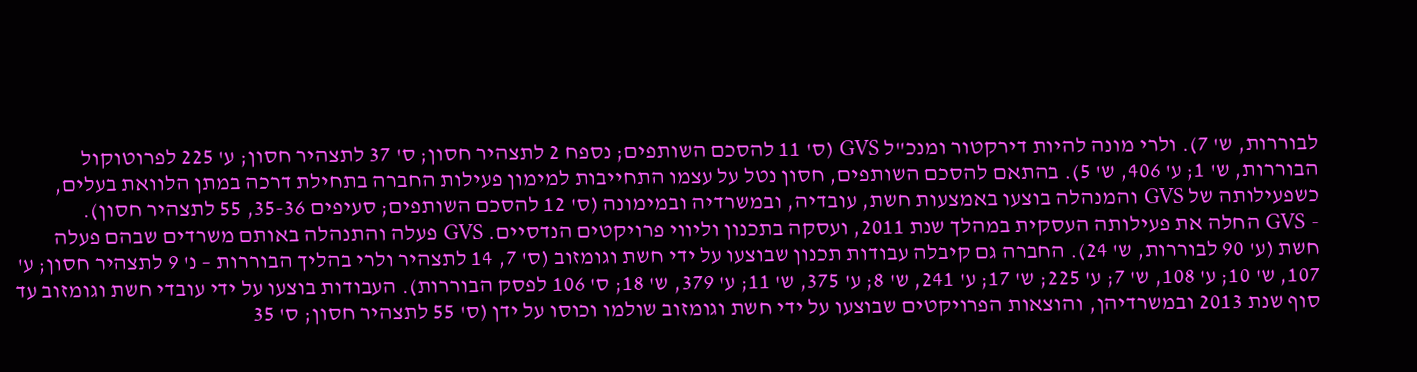לבוררות, ש' 7). ולרי מונה להיות דירקטור ומנכ"ל GVS (ס' 11 להסכם השותפים; נספח 2 לתצהיר חסון; ס' 37 לתצהיר חסון; ע' 225 לפרוטוקול הבוררות, ש' 1; ע' 406, ש' 5). בהתאם להסכם השותפים, חסון נטל על עצמו התחייבות למימון פעילות החברה בתחילת דרכה במתן הלוואת בעלים, כשפעילותה של GVS והמנהלה בוצעו באמצעות חשת, עובדיה, ובמשרדיה ובמימונה (ס' 12 להסכם השותפים; סעיפים 35-36, 55 לתצהיר חסון).
- GVS החלה את פעילותה העסקית במהלך שנת 2011, ועסקה בתכנון וליווי פרויקטים הנדסיים. GVS פעלה והתנהלה באותם משרדים שבהם פעלה חשת (ע' 90 לבוררות, ש' 24). החברה גם קיבלה עבודות תכנון שבוצעו על ידי חשת וגומזוב (ס' 7, 14 לתצהיר ולרי בהליך הבוררות – נ' 9 לתצהיר חסון; ע' 107, ש' 10; ע' 108, ש' 7; ע' 225; ש' 17; ע' 241, ש' 8; ע' 375, ש' 11; ע' 379, ש' 18; ס' 106 לפסק הבוררות). העבודות בוצעו על ידי עובדי חשת וגומזוב עד סוף שנת 2013 ובמשרדיהן, והוצאות הפרויקטים שבוצעו על ידי חשת וגומזוב שולמו וכוסו על ידן (ס' 55 לתצהיר חסון; ס' 35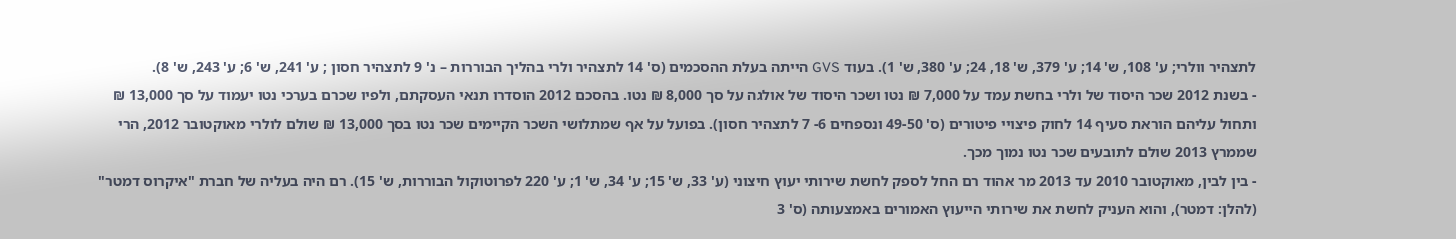לתצהיר וולרי; ע' 108, ש' 14; ע' 379, ש' 18, 24; ע' 380, ש' 1). בעוד GVS הייתה בעלת ההסכמים (ס' 14 לתצהיר ולרי בהליך הבוררות – נ' 9 לתצהיר חסון ; ע' 241, ש' 6; ע' 243, ש' 8).
- בשנת 2012 שכר היסוד של ולרי בחשת עמד על 7,000 ₪ נטו ושכר היסוד של אולגה על סך 8,000 ₪ נטו. בהסכם 2012 הוסדרו תנאי העסקתם, ולפיו שכרם בערכי נטו יעמוד על סך 13,000 ₪ ותחול עליהם הוראת סעיף 14 לחוק פיצויי פיטורים (ס' 49-50 ונספחים 6- 7 לתצהיר חסון). בפועל על אף שמתלושי השכר הקיימים שכר נטו בסך 13,000 ₪ שולם לולרי מאוקטובר 2012, הרי שממרץ 2013 שולם לתובעים שכר נטו נמוך מכך.
- בין לבין, מאוקטובר 2010 עד 2013 מר אהוד רם החל לספק לחשת שירותי יעוץ חיצוני (ע' 33, ש' 15; ע' 34, ש' 1; ע' 220 לפרוטוקול הבוררות, ש' 15). רם היה בעליה של חברת "איקרוס דמטר" (להלן: דמטר), והוא העניק לחשת את שירותי הייעוץ האמורים באמצעותה (ס' 3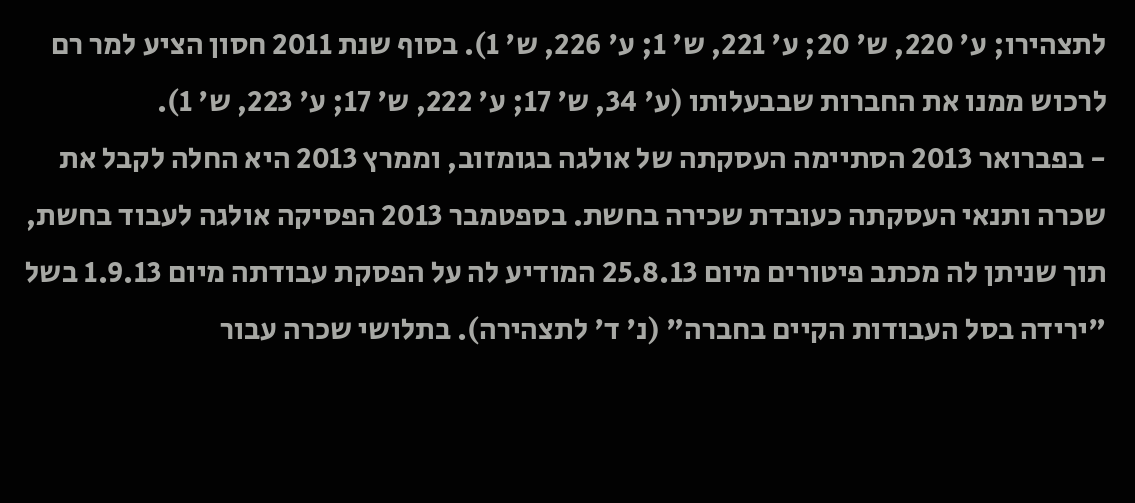לתצהירו; ע' 220, ש' 20; ע' 221, ש' 1; ע' 226, ש' 1). בסוף שנת 2011 חסון הציע למר רם לרכוש ממנו את החברות שבבעלותו (ע' 34, ש' 17; ע' 222, ש' 17; ע' 223, ש' 1).
- בפברואר 2013 הסתיימה העסקתה של אולגה בגומזוב, וממרץ 2013 היא החלה לקבל את שכרה ותנאי העסקתה כעובדת שכירה בחשת. בספטמבר 2013 הפסיקה אולגה לעבוד בחשת, תוך שניתן לה מכתב פיטורים מיום 25.8.13 המודיע לה על הפסקת עבודתה מיום 1.9.13 בשל "ירידה בסל העבודות הקיים בחברה" (נ' ד' לתצהירה). בתלושי שכרה עבור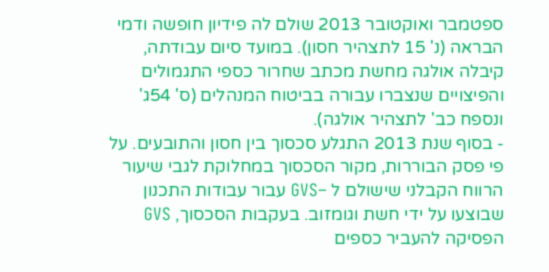ספטמבר ואוקטובר 2013 שולם לה פידיון חופשה ודמי הבראה (נ' 15 לתצהיר חסון). במועד סיום עבודתה, קיבלה אולגה מחשת מכתב שחרור כספי התגמולים והפיצויים שנצברו עבורה בביטוח המנהלים (ס' 54ג' ונספח כב' לתצהיר אולגה).
- בסוף שנת 2013 התגלע סכסוך בין חסון והתובעים. על פי פסק הבוררות, מקור הסכסוך במחלוקת לגבי שיעור הרווח הקבלני שישולם ל –GVS עבור עבודות התכנון שבוצעו על ידי חשת וגומזוב. בעקבות הסכסוך, GVS הפסיקה להעביר כספים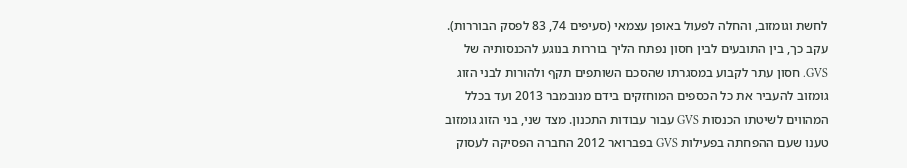לחשת וגומזוב, והחלה לפעול באופן עצמאי (סעיפים 74, 83 לפסק הבוררות). עקב כך, בין התובעים לבין חסון נפתח הליך בוררות בנוגע להכנסותיה של GVS. חסון עתר לקבוע במסגרתו שהסכם השותפים תקף ולהורות לבני הזוג גומזוב להעביר את כל הכספים המוחזקים בידם מנובמבר 2013 ועד בכלל המהווים לשיטתו הכנסות GVS עבור עבודות התכנון. מצד שני, בני הזוג גומזוב טענו שעם ההפחתה בפעילות GVS בפברואר 2012 החברה הפסיקה לעסוק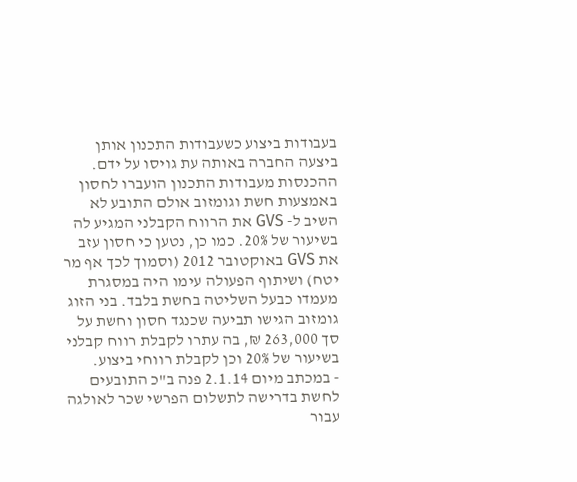בעבודות ביצוע כשעבודות התכנון אותן ביצעה החברה באותה עת גויסו על ידם. ההכנסות מעבודות התכנון הועברו לחסון באמצעות חשת וגומזוב אולם התובע לא השיב ל- GVS את הרווח הקבלני המגיע לה בשיעור של 20%. כמו כן, נטען כי חסון עזב את GVS באוקטובר 2012 (וסמוך לכך אף מר יטח) ושיתוף הפעולה עימו היה במסגרת מעמדו כבעל השליטה בחשת בלבד. בני הזוג גומזוב הגישו תביעה שכנגד חסון וחשת על סך 263,000 ₪, בה עתרו לקבלת רווח קבלני בשיעור של 20% וכן לקבלת רווחי ביצוע.
- במכתב מיום 2.1.14 פנה ב"כ התובעים לחשת בדרישה לתשלום הפרשי שכר לאולגה עבור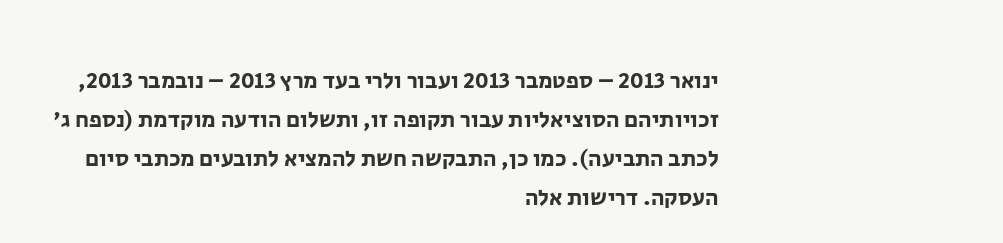ינואר 2013 – ספטמבר 2013 ועבור ולרי בעד מרץ 2013 – נובמבר 2013, זכויותיהם הסוציאליות עבור תקופה זו, ותשלום הודעה מוקדמת (נספח ג' לכתב התביעה). כמו כן, התבקשה חשת להמציא לתובעים מכתבי סיום העסקה. דרישות אלה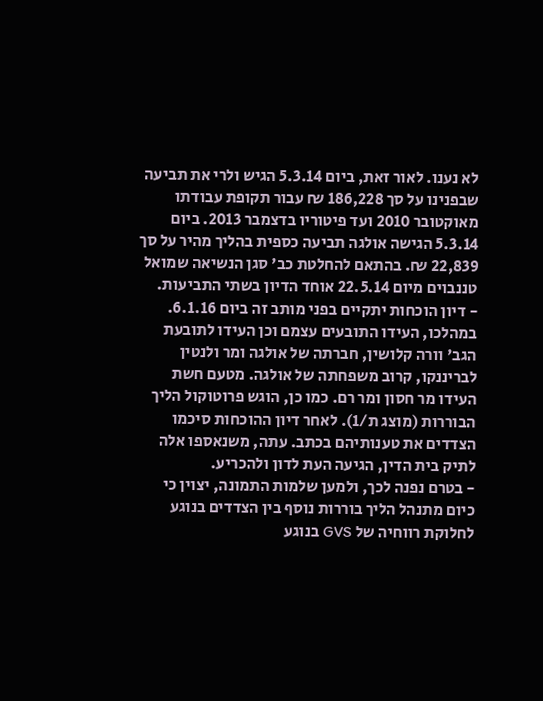לא נענו. לאור זאת, ביום 5.3.14 הגיש ולרי את תביעה שבפנינו על סך 186,228 ₪ עבור תקופת עבודתו מאוקטובר 2010 ועד פיטוריו בדצמבר 2013. ביום 5.3.14 הגישה אולגה תביעה כספית בהליך מהיר על סך 22,839 ₪. בהתאם להחלטת כב' סגן הנשיאה שמואל טננבוים מיום 22.5.14 אוחד הדיון בשתי התביעות.
- דיון הוכחות יתקיים בפני מותב זה ביום 6.1.16. במהלכו, העידו התובעים עצמם וכן העידו לתובעת הגב' וורה קלושין, חברתה של אולגה ומר ולנטין לבריננקו, קרוב משפחתה של אולגה. מטעם חשת העידו מר חסון ומר רם. כמו כן, הוגש פרוטוקול הליך הבוררות (מוצג ת/1). לאחר דיון ההוכחות סיכמו הצדדים את טענותיהם בכתב. עתה, משנאספו אלה לתיק בית הדין, הגיעה העת לדון ולהכריע.
- בטרם נפנה לכך, ולמען שלמות התמונה, יצוין כי כיום מתנהל הליך בוררות נוסף בין הצדדים בנוגע לחלוקת רווחיה של GVS בנוגע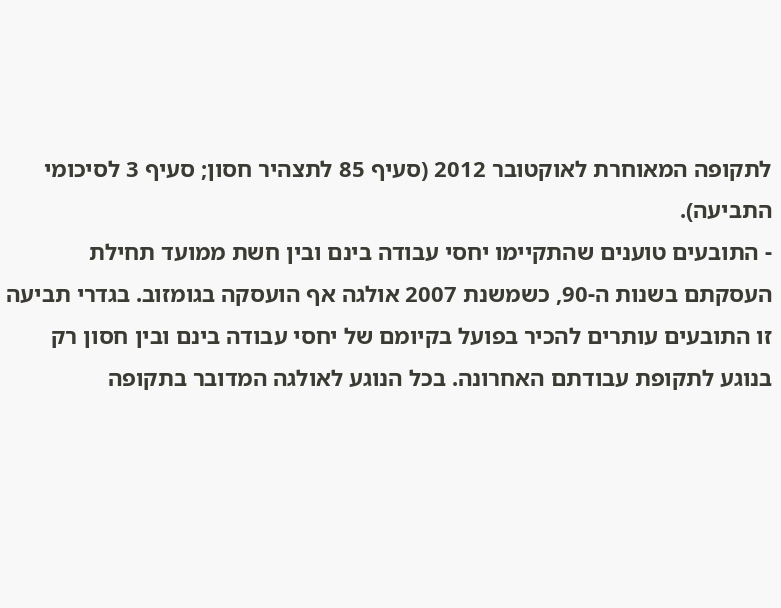לתקופה המאוחרת לאוקטובר 2012 (סעיף 85 לתצהיר חסון; סעיף 3 לסיכומי התביעה).
- התובעים טוענים שהתקיימו יחסי עבודה בינם ובין חשת ממועד תחילת העסקתם בשנות ה-90, כשמשנת 2007 אולגה אף הועסקה בגומזוב. בגדרי תביעה זו התובעים עותרים להכיר בפועל בקיומם של יחסי עבודה בינם ובין חסון רק בנוגע לתקופת עבודתם האחרונה. בכל הנוגע לאולגה המדובר בתקופה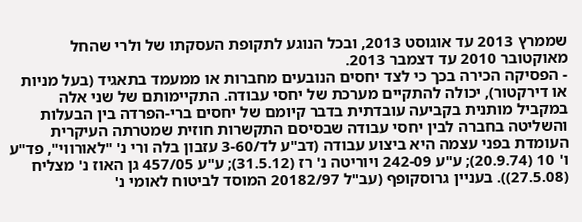שממרץ 2013 עד אוגוסט 2013, ובכל הנוגע לתקופת העסקתו של ולרי שהחל מאוקטובר 2010 עד דצמבר 2013.
- הפסיקה הכירה בכך כי לצד יחסים הנובעים מחברות או ממעמד בתאגיד (בעל מניות או דירקטור), יכולה להתקיים מערכת של יחסי עבודה. התקיימותם של שני אלה במקביל מותנית בקביעה עובדתית בדבר קיומם של יחסים ברי-הפרדה בין הבעלות והשליטה בחברה לבין יחסי עבודה שבסיסם התקשרות חוזית שמטרתה העיקרית העומדת בפני עצמה היא ביצוע עבודה (דב"ע לד/3-60 עזבון בלה ורי נ' "לאורווי", פד"ע ו' 10 (20.9.74); ע"ע 242-09 ויוריטה נ' רז (31.5.12); ע"ע 457/05 גן האוז נ' מצליח (27.5.08)). בעניין גרוסקופף (עב"ל 20182/97 המוסד לביטוח לאומי נ'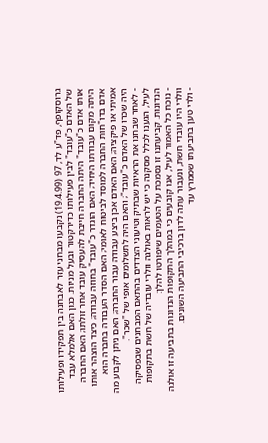גרוסקופף, פד"ע לד, 97 (19.4.99) נקבעו מבחני עזר לאבחנה בין תפקידו ופעילותו של האדם כ"עובד" לבין פעילותו כדירקטור ובעל מניות. כגון האם אלמלא עבד אותו אדם כ"עובד" היתה החברה חייבת להעסיק עובד אחר זולתו; האם החברה היתה מקום עבודתו היחיד; האם הוגדר כ"עובד" בחוזה עבודה; כיצד הוצהר אותו אדם בדו"חות החברה למוסד לביטוח לאומי; האם הסדר העבודה בחברה הוא אמיתי או פיקציה; האם האדם אכן ביצע עבודה עבור החברה; האם ניתן לקבוע מה היה שכרו של האדם כ"עובד"; והאם היה לתשלומים אופי של "שכר".
- לאחר שבחנו את הראיות שבתיק וטיעוני הצדדים בהתאם המבחנים שבפסיקה לעיל, הגענו לכלל מסקנה כי יש לראות באולגה וולרי עובדיה של חשת בתקופות הנדונות. קביעתנו זו נסמכת על הטעמים שיפורטו להלן:
- נוכח כל האמור לעיל, אנו קובעים כי במהלך התקופות הנדונות בתביעה זו אולגה וולרי היו עובדי חשת, ונעבור עתה לדון ברכיבי התביעה השונים.
- ולרי טען בתביעתו שממרץ עד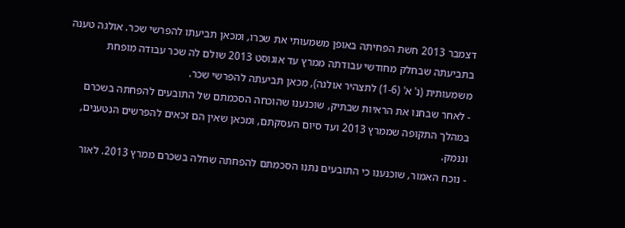דצמבר 2013 חשת הפחיתה באופן משמעותי את שכרו, ומכאן תביעתו להפרשי שכר. אולגה טענה בתביעתה שבחלק מחודשי עבודתה ממרץ עד אוגוסט 2013 שולם לה שכר עבודה מופחת משמעותית (נ' א' (1-6) לתצהיר אולגה), מכאן תביעתה להפרשי שכר.
- לאחר שבחנו את הראיות שבתיק, שוכנענו שהוכחה הסכמתם של התובעים להפחתה בשכרם במהלך התקופה שממרץ 2013 ועד סיום העסקתם, ומכאן שאין הם זכאים להפרשים הנטענים, וננמק.
- נוכח האמור, שוכנענו כי התובעים נתנו הסכמתם להפחתה שחלה בשכרם ממרץ 2013. לאור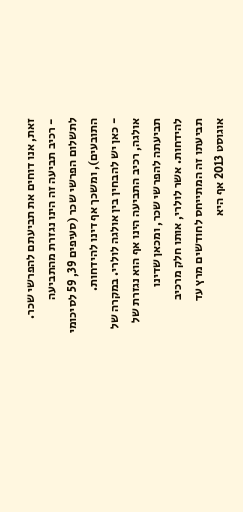זאת, אנו דוחים את תביעתם להפרשי שכר.
- רכיב תביעה זה הינו נגזרת מהתביעה לתשלום הפרשי שכר (סעיפים 39, 59 לסיכומי התובעים), ומשכך אף דינו להידחות.
- כאן יש להבחין בין אולגה לולרי. במקרה של אולגה, רכיב התביעה הינו אף הוא נגזרת של תביעתה להפרשי שכר, ומכאן שדינו להידחות. אשר לולרי, אותו חלק מרכיב תביעתו זה המתייחס לחודשים מרץ עד אוגוסט 2013 אף היא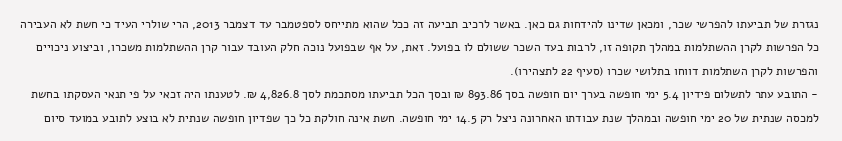נגזרת של תביעתו להפרשי שכר, ומכאן שדינו להידחות גם כאן. באשר לרכיב תביעה זה ככל שהוא מתייחס לספטמבר עד דצמבר 2013, הרי שולרי העיד כי חשת לא העבירה כל הפרשות לקרן ההשתלמות במהלך תקופה זו, לרבות בעד השכר ששולם לו בפועל. זאת, על אף שבפועל נוכה חלק העובד עבור קרן ההשתלמות משכרו, וביצוע ניכויים והפרשות לקרן השתלמות דווחו בתלושי שכרו (סעיף 22 לתצהירו).
- התובע עתר לתשלום פידיון 5.4 ימי חופשה בערך יום חופשה בסך 893.86 ₪ ובסך הכל תביעתו מסתכמת לסך 4,826.8 ₪. לטענתו היה זכאי על פי תנאי העסקתו בחשת למכסה שנתית של 20 ימי חופשה ובמהלך שנת עבודתו האחרונה ניצל רק 14.5 ימי חופשה. חשת אינה חולקת כל כך שפדיון חופשה שנתית לא בוצע לתובע במועד סיום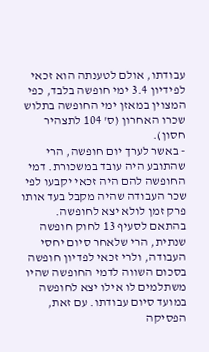עבודתו, אולם לטענתה הוא זכאי לפידיון 3.4 ימי חופשה בלבד, כפי המצוין במאזן ימי החופשה בתלוש שכרו האחרון (ס' 104 לתצהיר חסון).
- באשר לערך יום חופשה, הרי שהתובע היה עובד במשכורת. דמי החופשה להם היה זכאי יקבעו לפי שכר העבודה שהיה מקבל בעד אותו פרק זמן לולא יצא לחופשה. בהתאם לסעיף 13 לחוק חופשה שנתית, הרי שלאחר סיום יחסי העבודה, ולרי זכאי לפדיון חופשה בסכום השווה לדמי החופשה שהיו משתלמים לו אילו יצא לחופשה במועד סיום עבודתו. עם זאת, הפסיקה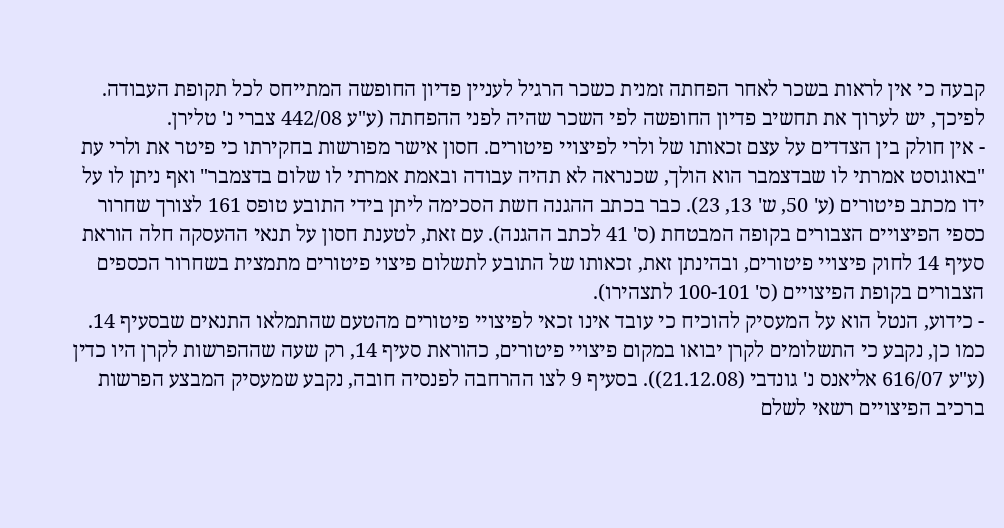קבעה כי אין לראות בשכר לאחר הפחתה זמנית כשכר הרגיל לעניין פדיון החופשה המתייחס לכל תקופת העבודה. לפיכך, יש לערוך את תחשיב פדיון החופשה לפי השכר שהיה לפני ההפחתה (ע"ע 442/08 צברי נ' טלירן.
- אין חולק בין הצדדים על עצם זכאותו של ולרי לפיצויי פיטורים. חסון אישר מפורשות בחקירתו כי פיטר את ולרי עת "באוגוסט אמרתי לו שבדצמבר הוא הולך, שכנראה לא תהיה עבודה ובאמת אמרתי לו שלום בדצמבר" ואף ניתן לו על ידו מכתב פיטורים (ע' 50, ש' 13, 23). כבר בכתב ההגנה חשת הסכימה ליתן בידי התובע טופס 161 לצורך שחרור כספי הפיצויים הצבורים בקופה המבטחת (ס' 41 לכתב ההגנה). עם זאת, לטענת חסון על תנאי ההעסקה חלה הוראת סעיף 14 לחוק פיצויי פיטורים, ובהינתן זאת, זכאותו של התובע לתשלום פיצוי פיטורים מתמצית בשחרור הכספים הצבורים בקופת הפיצויים (ס' 100-101 לתצהירו).
- כידוע, הנטל הוא על המעסיק להוכיח כי עובד אינו זכאי לפיצויי פיטורים מהטעם שהתמלאו התנאים שבסעיף 14. כמו כן, נקבע כי התשלומים לקרן יבואו במקום פיצויי פיטורים, כהוראת סעיף 14, רק שעה שההפרשות לקרן היו כדין (ע"ע 616/07 אליאנס נ' גונדבי (21.12.08)). בסעיף 9 לצו ההרחבה לפנסיה חובה, נקבע שמעסיק המבצע הפרשות ברכיב הפיצויים רשאי לשלם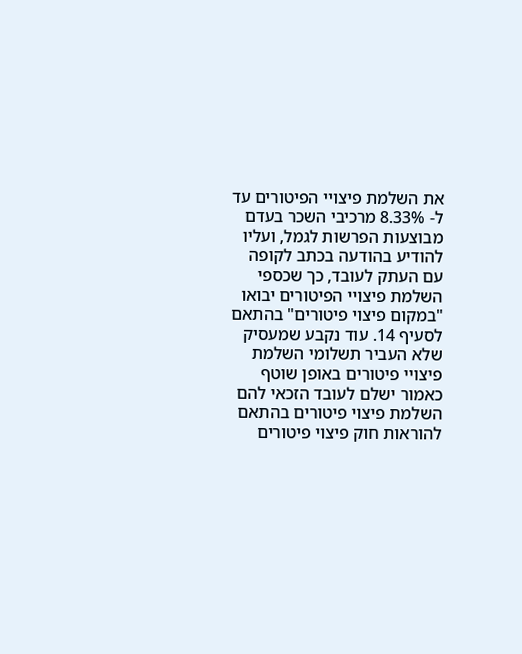את השלמת פיצויי הפיטורים עד ל- 8.33% מרכיבי השכר בעדם מבוצעות הפרשות לגמל, ועליו להודיע בהודעה בכתב לקופה עם העתק לעובד, כך שכספי השלמת פיצויי הפיטורים יבואו "במקום פיצוי פיטורים" בהתאם לסעיף 14. עוד נקבע שמעסיק שלא העביר תשלומי השלמת פיצויי פיטורים באופן שוטף כאמור ישלם לעובד הזכאי להם השלמת פיצוי פיטורים בהתאם להוראות חוק פיצוי פיטורים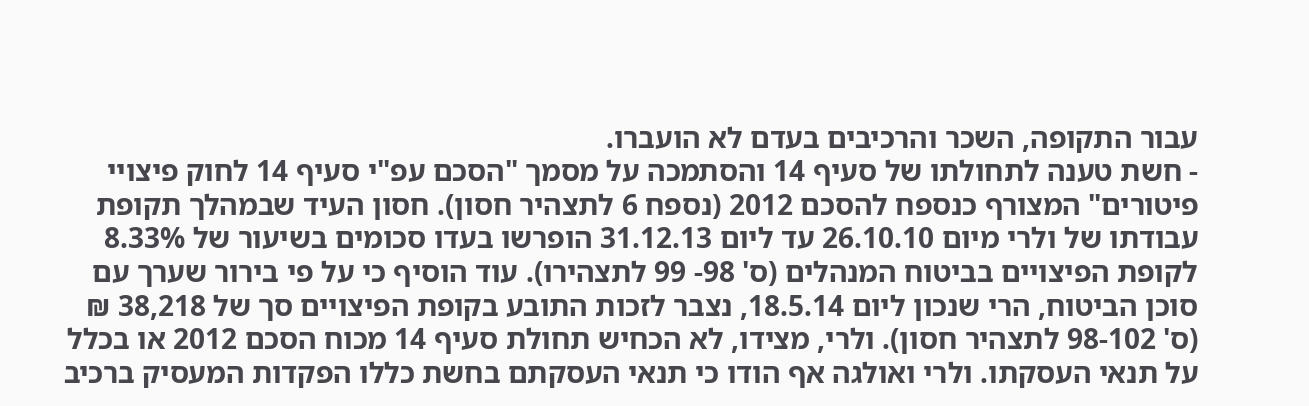עבור התקופה, השכר והרכיבים בעדם לא הועברו.
- חשת טענה לתחולתו של סעיף 14 והסתמכה על מסמך "הסכם עפ"י סעיף 14 לחוק פיצויי פיטורים" המצורף כנספח להסכם 2012 (נספח 6 לתצהיר חסון). חסון העיד שבמהלך תקופת עבודתו של ולרי מיום 26.10.10 עד ליום 31.12.13 הופרשו בעדו סכומים בשיעור של 8.33% לקופת הפיצויים בביטוח המנהלים (ס' 98- 99 לתצהירו). עוד הוסיף כי על פי בירור שערך עם סוכן הביטוח, הרי שנכון ליום 18.5.14, נצבר לזכות התובע בקופת הפיצויים סך של 38,218 ₪ (ס' 98-102 לתצהיר חסון). ולרי, מצידו, לא הכחיש תחולת סעיף 14 מכוח הסכם 2012 או בכלל על תנאי העסקתו. ולרי ואולגה אף הודו כי תנאי העסקתם בחשת כללו הפקדות המעסיק ברכיב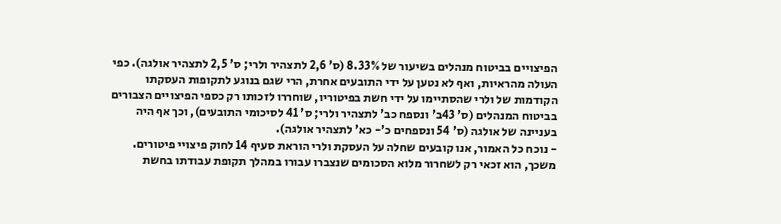הפיצויים בביטוח מנהלים בשיעור של 8.33% (ס' 2,6 לתצהיר ולרי; ס' 2,5 לתצהיר אולגה). כפי העולה מהראיות, ואף לא נטען על ידי התובעים אחרת, הרי שגם בנוגע לתקופות העסקתו הקודמות של ולרי שהסתיימו על ידי חשת בפיטוריו, שוחררו לזכותו רק כספי הפיצויים הצבורים בביטוח המנהלים (ס' 43ב' ונספח כב' לתצהיר ולרי; ס' 41 לסיכומי התובעים), וכך אף היה בעניינה של אולגה (ס' 54 ונספחים כ'- כא' לתצהיר אולגה).
- נוכח כל האמור, אנו קובעים שחלה על העסקת ולרי הוראת סעיף 14 לחוק פיצויי פיטורים. משכך, הוא זכאי רק לשחרור מלוא הסכומים שנצברו עבורו במהלך תקופת עבודתו בחשת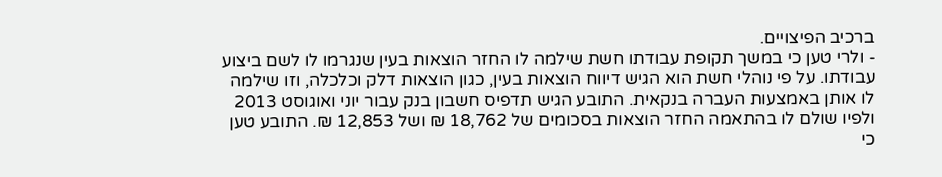ברכיב הפיצויים.
- ולרי טען כי במשך תקופת עבודתו חשת שילמה לו החזר הוצאות בעין שנגרמו לו לשם ביצוע עבודתו. על פי נוהלי חשת הוא הגיש דיווח הוצאות בעין, כגון הוצאות דלק וכלכלה, וזו שילמה לו אותן באמצעות העברה בנקאית. התובע הגיש תדפיס חשבון בנק עבור יוני ואוגוסט 2013 ולפיו שולם לו בהתאמה החזר הוצאות בסכומים של 18,762 ₪ ושל 12,853 ₪. התובע טען כי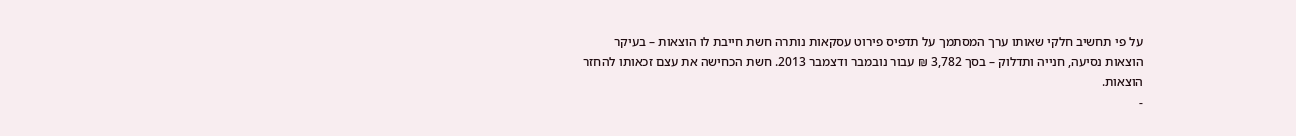על פי תחשיב חלקי שאותו ערך המסתמך על תדפיס פירוט עסקאות נותרה חשת חייבת לו הוצאות – בעיקר הוצאות נסיעה, חנייה ותדלוק – בסך 3,782 ₪ עבור נובמבר ודצמבר 2013. חשת הכחישה את עצם זכאותו להחזר הוצאות.
-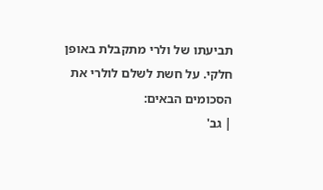תביעתו של ולרי מתקבלת באופן חלקי. על חשת לשלם לולרי את הסכומים הבאים:
| גב'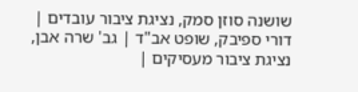שושנה סוזן סמק, נציגת ציבור עובדים | דורי ספיבק, שופט אב"ד | גב' שרה אבן, נציגת ציבור מעסיקים |